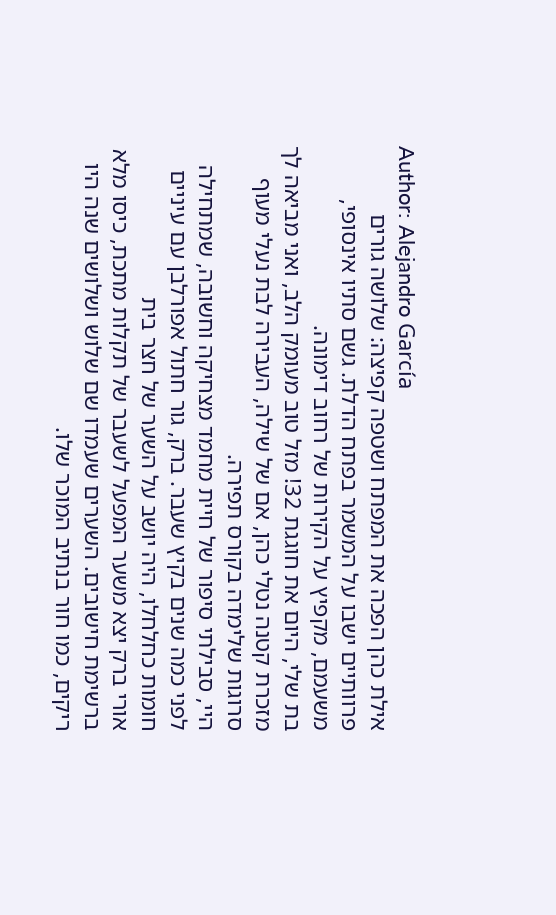Author: Alejandro García
אילת כהן הפכה את המפתח ושטפה קפיצה: שלושה גורים פרוותיים ישבו על המשמר בפתח הדלת. גשם סתיו אינסופי, משעמם, מקפיץ על הקירות של רחוב דימונה.
בת שלי, היום את חוגגת 32! מזל טוב מעומק הלב, ואני מביאה לך מזכרת קטנה נטלי כהן, אם של שילה, העבירה לבת נעלי מעוף סרוגות שלימדה בקורס תפירה.
היי, סבילתי סיפור של חיית מחמד מצחיקה וחשובה, שמתחילה לפני כמה שנים בקיץ שעבר. ברק, גור חתול אפורלבן עם עיניים חומות כחלחלו, היה יושב על השער של חצר בית
אורי ברק יצא משער המפעל לשעבר של תקלות מתכת, כיסו מלא ברשימת חישובים. השערים שעמדו שם שלוש ושלושים שנה היו ריקים, כמו חור בנתיב המוכר שלו.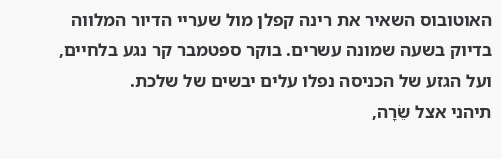האוטובוס השאיר את רינה קפלן מול שעריי הדיור המלווה בדיוק בשעה שמונה עשרים. בוקר ספטמבר קר נגע בלחיים, ועל הגזע של הכניסה נפלו עלים יבשים של שלכת.
תיהני אצל שֵׂרָה,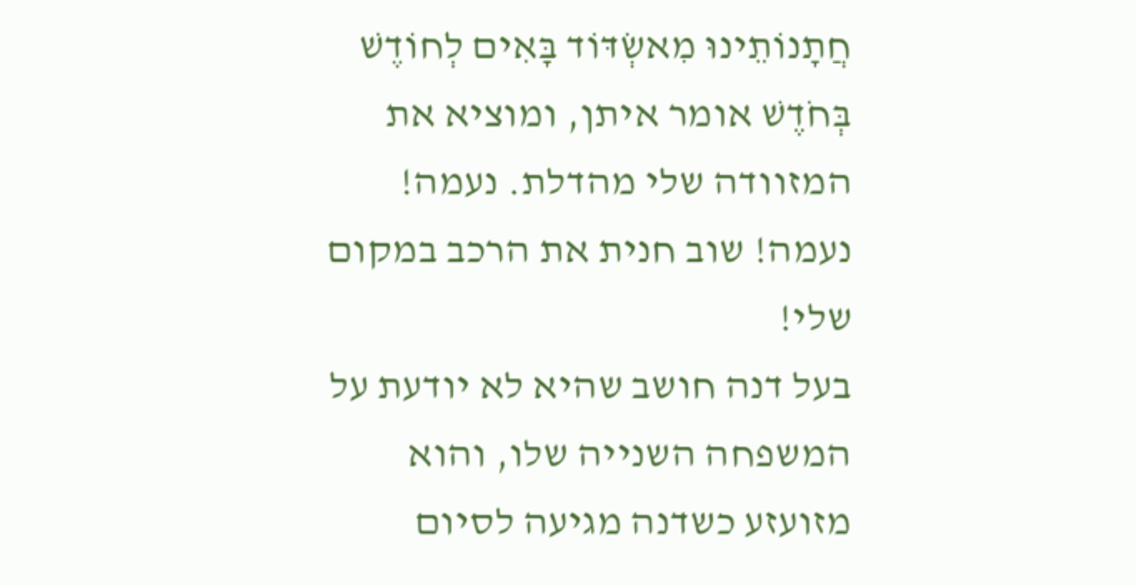חֲתָנוֹתֵינוּ מִאשְׂדּוֹד בָּאִים לְחוֹדֶשׁ בְּחֹדֶשׁ אומר איתן, ומוציא את המזוודה שלי מהדלת. נעמה! נעמה! שוב חנית את הרכב במקום שלי!
בעל דנה חושב שהיא לא יודעת על המשפחה השנייה שלו, והוא מזועזע כשדנה מגיעה לסיום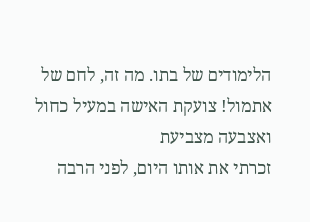הלימודים של בתו. מה זה, לחם של אתמול! צועקת האישה במעיל כחול ואצבעה מצביעת
זכרתי את אותו היום, לפני הרבה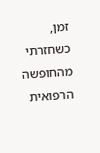זמן, כשחזרתי מהחופשה הרפואית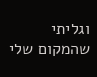וגליתי שהמקום שלי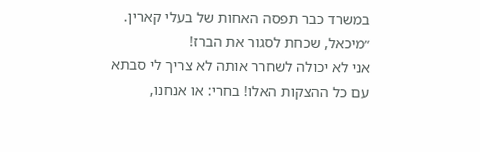במשרד כבר תפסה האחות של בעלי קארין. ״מיכאל, שכחת לסגור את הברז!
אני לא יכולה לשחרר אותה לא צריך לי סבתא עם כל ההצקות האלו! בחרי: או אנחנו,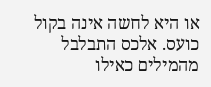או היא לחשה אינה בקול כועס. אלכס התבלבל מהמילים כאילו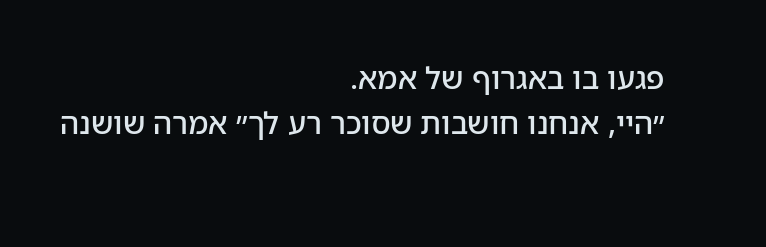פגעו בו באגרוף של אמא.
״היי, אנחנו חושבות שסוכר רע לך״ אמרה שושנה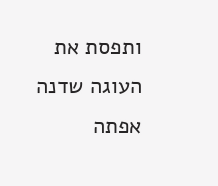ותפסת את העוגה שדנה אפתה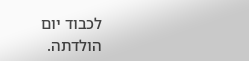לכבוד יום הולדתה.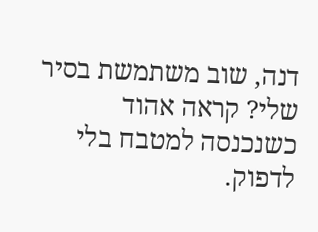דנה, שוב משתמשת בסיר שלי? קראה אהוד כשנכנסה למטבח בלי לדפוק.